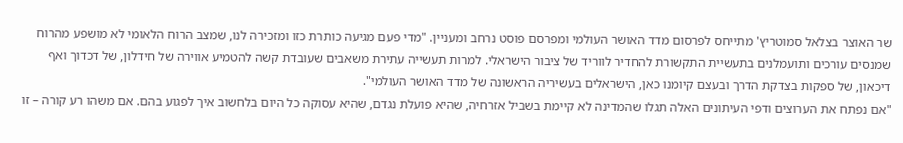שר האוצר בצלאל סמוטריץ' מתייחס לפרסום מדד האושר העולמי ומפרסם פוסט נרחב ומעניין. "מדי פעם מגיעה כותרת כזו ומזכירה לנו, שמצב הרוח הלאומי לא מושפע מהרוח שמנסים עורכים ותועמלנים בתעשיית התקשורת להחדיר לווריד של ציבור הישראלי. למרות תעשייה עתירת משאבים שעובדת קשה להטמיע אווירה של חידלון, של דכדוך ואף דיכאון, של ספקות בצדקת הדרך ובעצם קיומנו כאן, הישראלים בעשיריה הראשונה של מדד האושר העולמי".
"אם נפתח את הערוצים ודפי העיתונים האלה תגלו שהמדינה לא קיימת בשביל אזרחיה, שהיא פועלת נגדם, שהיא עסוקה כל היום בלחשוב איך לפגוע בהם. אם משהו רע קורה – זו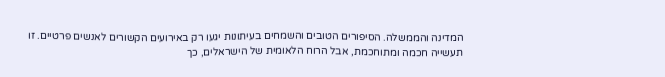המדינה והממשלה. הסיפורים הטובים והשמחים בעיתונות יגעו רק באירועים הקשורים לאנשים פרטיים. זו תעשייה חכמה ומתוחכמת, אבל הרוח הלאומית של הישראלים, כך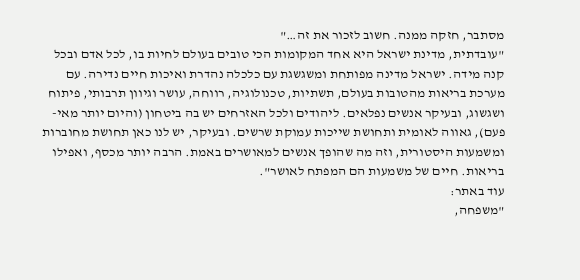מסתבר, חזקה ממנה. חשוב לזכור את זה…"
"עובדתית, מדינת ישראל היא אחד המקומות הכי טובים בעולם לחיות בו, לכל אדם ובכל קנה מידה. ישראל מדינה מפותחת ומשגשגת עם כלכלה נהדרת ואיכות חיים נדירה. עם מערכת בריאות מהטובות בעולם, תשתיות, טכנולוגיה, רווחה, עושר וגיוון תרבותי, פיתוח ושגשוג, ובעיקר אנשים נפלאים. ליהודים ולכל האזרחים יש בה ביטחון (והיום יותר מאי-פעם), גאווה לאומית ותחושת שייכות עמוקת שרשים. ובעיקר, יש לנו כאן תחושת מחוברות ומשמעות היסטורית, וזה מה שהופך אנשים למאושרים באמת. הרבה יותר מכסף, ואפילו בריאות. חיים של משמעות הם המפתח לאושר".
עוד באתר:
"משפחה,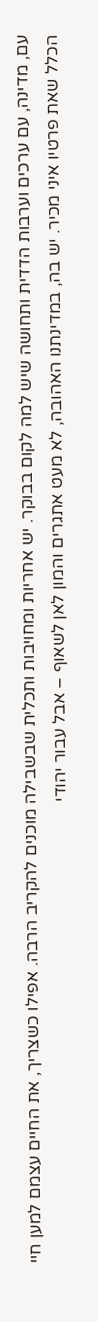עם, מדינה, עם ערכים וערבות הדדית ותחושה שיש למה לקום בבוקר. יש אחריות ומחויבות ותכלית שבשבילה מוכנים להקריב הרבה. אפילו כשצריך, את החיים עצמם למען חיי הכלל שאת פרטיו איני מכיר. יש בה, במדינתנו האהובה, לא מעט אתגרים והמון לאן לשאוף – אבל עבור יהודי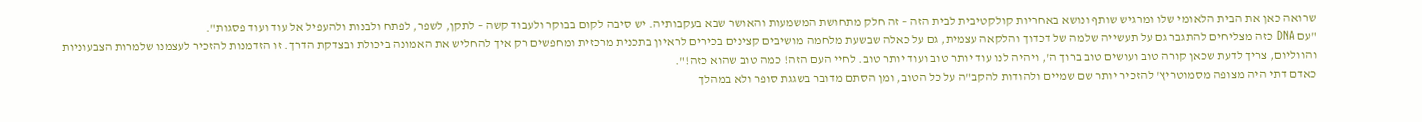שרואה כאן את הבית הלאומי שלו ומרגיש שותף ונושא באחריות קולקטיבית לבית הזה – זה חלק מתחושת המשמעות והאושר שבא בעקבותיה. יש סיבה לקום בבוקר ולעבוד קשה – לתקן, לשפר, לפתח ולבנות ולהעפיל אל עוד ועוד פסגות".
"עם DNA כזה מצליחים להתגבר גם על תעשייה שלמה של דכדוך והלקאה עצמית, גם על כאלה שבשעת מלחמה מושיבים קצינים בכירים לראיון בתכנית מרכזית ומחפשים רק איך להחליש את האמונה ביכולת ובצדקת הדרך. זו הזדמנות להזכיר לעצמנו שלמרות הצבעוניות והווליום, צריך לדעת שכאן קורה טוב ועושים טוב ברוך ה', ויהיה לנו עוד יותר טוב ועוד יותר טוב. לחיי העם הזה! כמה טוב שהוא כזה!".
כאדם דתי היה מצופה מסמוטריץ' להזכיר יותר שם שמיים ולהודות להקב"ה על כל הטוב, ומן הסתם מדובר בשגגת סופר ולא במהלך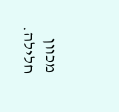מכוון חלילה.